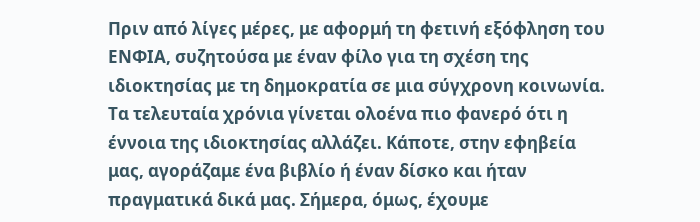Πριν από λίγες μέρες, με αφορμή τη φετινή εξόφληση του ΕΝΦΙΑ, συζητούσα με έναν φίλο για τη σχέση της ιδιοκτησίας με τη δημοκρατία σε μια σύγχρονη κοινωνία. Τα τελευταία χρόνια γίνεται ολοένα πιο φανερό ότι η έννοια της ιδιοκτησίας αλλάζει. Κάποτε, στην εφηβεία μας, αγοράζαμε ένα βιβλίο ή έναν δίσκο και ήταν πραγματικά δικά μας. Σήμερα, όμως, έχουμε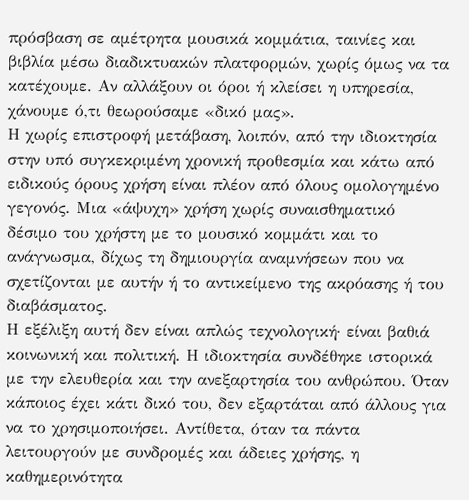πρόσβαση σε αμέτρητα μουσικά κομμάτια, ταινίες και βιβλία μέσω διαδικτυακών πλατφορμών, χωρίς όμως να τα κατέχουμε. Αν αλλάξουν οι όροι ή κλείσει η υπηρεσία, χάνουμε ό,τι θεωρούσαμε «δικό μας».
Η χωρίς επιστροφή μετάβαση, λοιπόν, από την ιδιοκτησία στην υπό συγκεκριμένη χρονική προθεσμία και κάτω από ειδικούς όρους χρήση είναι πλέον από όλους ομολογημένο γεγονός. Μια «άψυχη» χρήση χωρίς συναισθηματικό δέσιμο του χρήστη με το μουσικό κομμάτι και το ανάγνωσμα, δίχως τη δημιουργία αναμνήσεων που να σχετίζονται με αυτήν ή το αντικείμενο της ακρόασης ή του διαβάσματος.
Η εξέλιξη αυτή δεν είναι απλώς τεχνολογική· είναι βαθιά κοινωνική και πολιτική. Η ιδιοκτησία συνδέθηκε ιστορικά με την ελευθερία και την ανεξαρτησία του ανθρώπου. Όταν κάποιος έχει κάτι δικό του, δεν εξαρτάται από άλλους για να το χρησιμοποιήσει. Αντίθετα, όταν τα πάντα λειτουργούν με συνδρομές και άδειες χρήσης, η καθημερινότητα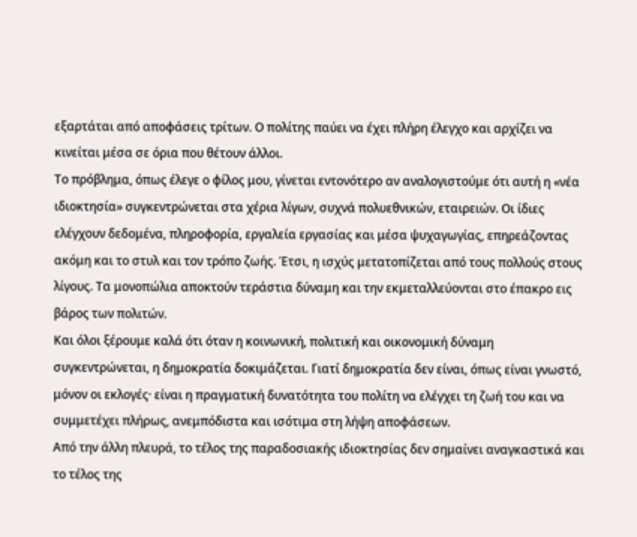εξαρτάται από αποφάσεις τρίτων. Ο πολίτης παύει να έχει πλήρη έλεγχο και αρχίζει να κινείται μέσα σε όρια που θέτουν άλλοι.
Το πρόβλημα, όπως έλεγε ο φίλος μου, γίνεται εντονότερο αν αναλογιστούμε ότι αυτή η «νέα ιδιοκτησία» συγκεντρώνεται στα χέρια λίγων, συχνά πολυεθνικών, εταιρειών. Οι ίδιες ελέγχουν δεδομένα, πληροφορία, εργαλεία εργασίας και μέσα ψυχαγωγίας, επηρεάζοντας ακόμη και το στυλ και τον τρόπο ζωής. Έτσι, η ισχύς μετατοπίζεται από τους πολλούς στους λίγους. Τα μονοπώλια αποκτούν τεράστια δύναμη και την εκμεταλλεύονται στο έπακρο εις βάρος των πολιτών.
Και όλοι ξέρουμε καλά ότι όταν η κοινωνική, πολιτική και οικονομική δύναμη συγκεντρώνεται, η δημοκρατία δοκιμάζεται. Γιατί δημοκρατία δεν είναι, όπως είναι γνωστό, μόνον οι εκλογές· είναι η πραγματική δυνατότητα του πολίτη να ελέγχει τη ζωή του και να συμμετέχει πλήρως, ανεμπόδιστα και ισότιμα στη λήψη αποφάσεων.
Από την άλλη πλευρά, το τέλος της παραδοσιακής ιδιοκτησίας δεν σημαίνει αναγκαστικά και το τέλος της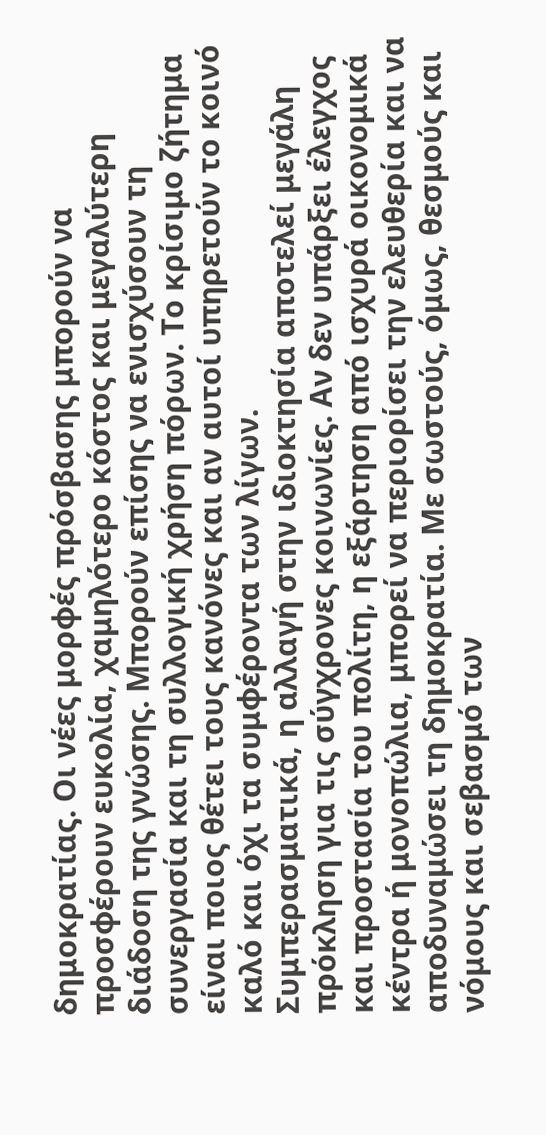δημοκρατίας. Οι νέες μορφές πρόσβασης μπορούν να προσφέρουν ευκολία, χαμηλότερο κόστος και μεγαλύτερη διάδοση της γνώσης. Μπορούν επίσης να ενισχύσουν τη συνεργασία και τη συλλογική χρήση πόρων. Το κρίσιμο ζήτημα είναι ποιος θέτει τους κανόνες και αν αυτοί υπηρετούν το κοινό καλό και όχι τα συμφέροντα των λίγων.
Συμπερασματικά, η αλλαγή στην ιδιοκτησία αποτελεί μεγάλη πρόκληση για τις σύγχρονες κοινωνίες. Αν δεν υπάρξει έλεγχος και προστασία του πολίτη, η εξάρτηση από ισχυρά οικονομικά κέντρα ή μονοπώλια, μπορεί να περιορίσει την ελευθερία και να αποδυναμώσει τη δημοκρατία. Με σωστούς, όμως, θεσμούς και νόμους και σεβασμό των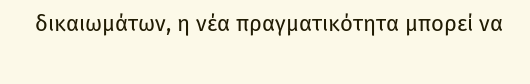δικαιωμάτων, η νέα πραγματικότητα μπορεί να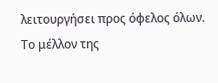λειτουργήσει προς όφελος όλων. Το μέλλον της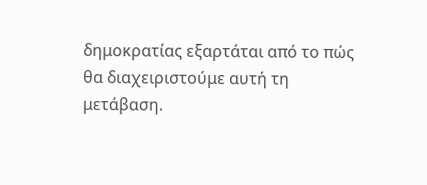δημοκρατίας εξαρτάται από το πώς θα διαχειριστούμε αυτή τη μετάβαση.